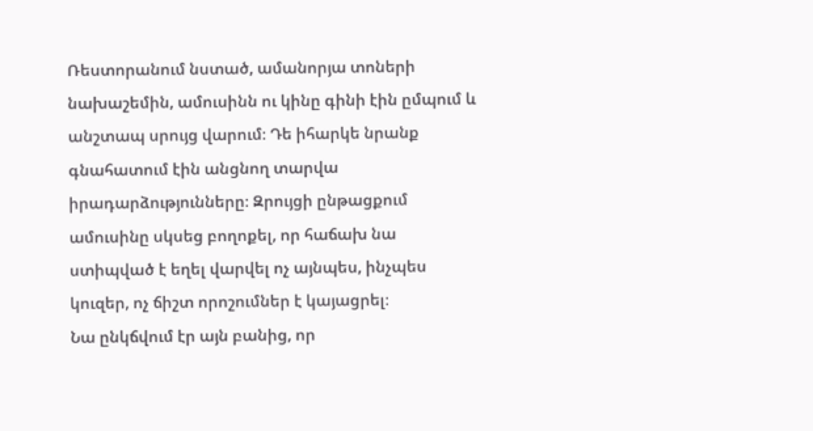Ռեստորանում նստած, ամանորյա տոների նախաշեմին, ամուսինն ու կինը գինի էին ըմպում և անշտապ սրույց վարում։ Դե իհարկե նրանք գնահատում էին անցնող տարվա իրադարձությունները։ Զրույցի ընթացքում ամուսինը սկսեց բողոքել, որ հաճախ նա ստիպված է եղել վարվել ոչ այնպես, ինչպես կուզեր, ոչ ճիշտ որոշումներ է կայացրել։
Նա ընկճվում էր այն բանից, որ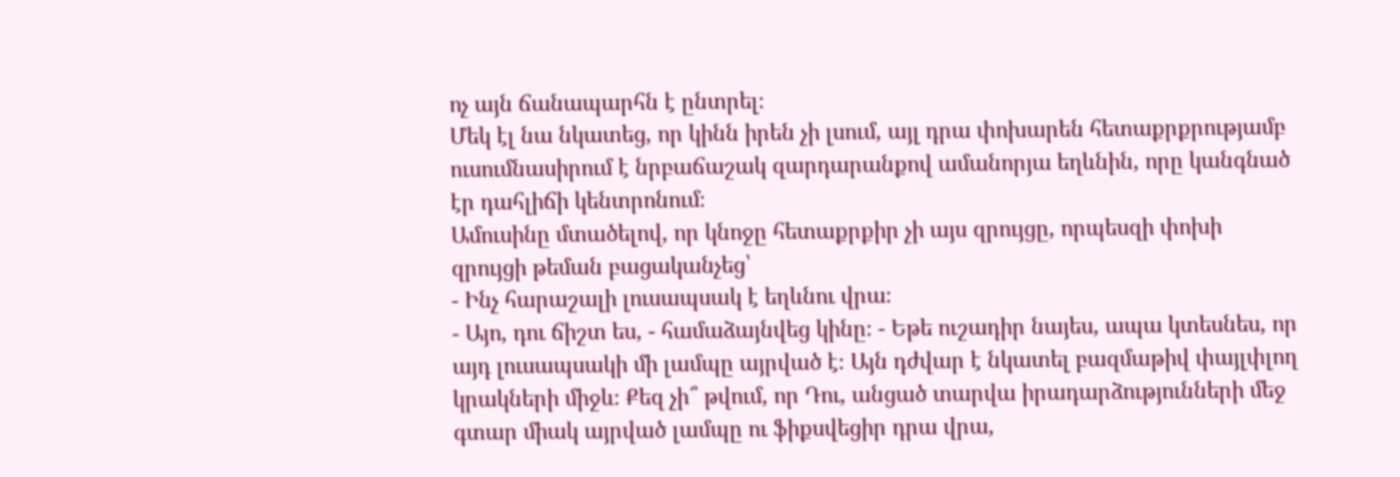ոչ այն ճանապարհն է ընտրել։
Մեկ էլ նա նկատեց, որ կինն իրեն չի լսում, այլ դրա փոխարեն հետաքրքրությամբ ուսումնասիրում է նրբաճաշակ զարդարանքով ամանորյա եղևնին, որը կանգնած էր դահլիճի կենտրոնում։
Ամուսինը մտածելով, որ կնոջը հետաքրքիր չի այս զրույցը, որպեսզի փոխի զրույցի թեման բացականչեց՝
- Ինչ հարաշալի լուսապսակ է եղևնու վրա։
- Այո, դու ճիշտ ես, - համաձայնվեց կինը։ - Եթե ուշադիր նայես, ապա կտեսնես, որ այդ լուսապսակի մի լամպը այրված է։ Այն դժվար է նկատել բազմաթիվ փայլփլող կրակների միջև։ Քեզ չի՞ թվում, որ Դու, անցած տարվա իրադարձությունների մեջ գտար միակ այրված լամպը ու ֆիքսվեցիր դրա վրա,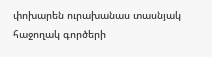փոխարեն ուրախանաս տասնյակ հաջողակ գործերի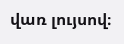վառ լույսով։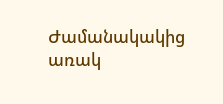Ժամանակակից առակ